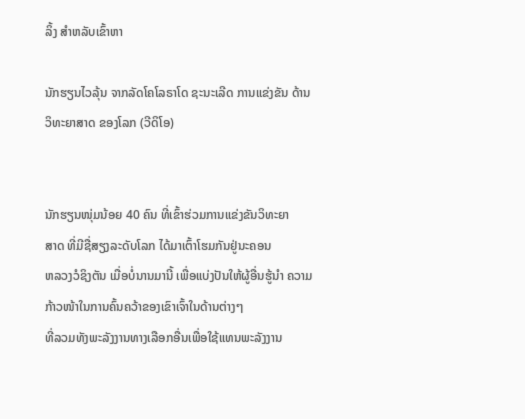ລິ້ງ ສຳຫລັບເຂົ້າຫາ

ນັກຮຽນໄວລຸ້ນ ຈາກລັດໂຄໂລຣາໂດ ຊະນະເລີດ ການແຂ່ງຂັນ ດ້ານວິທະຍາສາດ ຂອງໂລກ (ວີດິໂອ)


ນັກຮຽນໜຸ່ມນ້ອຍ 40 ຄົນ ທີ່ເຂົ້າຮ່ວມການແຂ່ງຂັນວິທະຍາ
ສາດ ທີ່ມີຊື່ສຽງລະດັບໂລກ ໄດ້ມາເຕົ້າໂຮມກັນຢູ່ນະຄອນ
ຫລວງວໍຊິງຕັນ ເມື່ອບໍ່ນານມານີ້ ເພື່ອແບ່ງປັນໃຫ້ຜູ້ອື່ນຮູ້ນໍາ ຄວາມກ້າວໜ້າໃນການຄົ້ນຄວ້າຂອງເຂົາເຈົ້າໃນດ້ານຕ່າງໆ
ທີ່ລວມທັງພະລັງງານທາງເລືອກອື່ນເພື່ອໃຊ້ແທນພະລັງງານ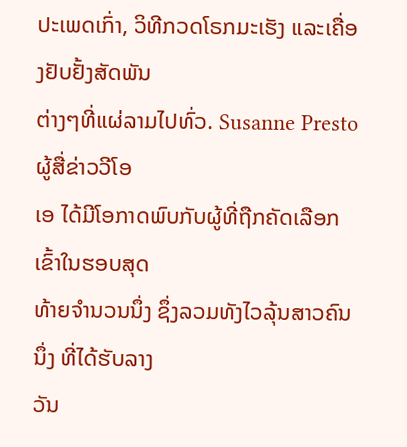ປະເພດເກົ່າ, ວິທີກວດໂຣກມະເຮັງ ແລະເຄື່ອງຢັບຢັ້ງສັດພັນ
ຕ່າງໆທີ່ແຜ່ລາມໄປທົ່ວ. Susanne Presto ຜູ້ສື່ຂ່າວວີໂອ
ເອ ໄດ້ມີໂອກາດພົບກັບຜູ້ທີ່ຖືກຄັດເລືອກເຂົ້າໃນຮອບສຸດ
ທ້າຍຈໍານວນນຶ່ງ ຊຶ່ງລວມທັງໄວລຸ້ນສາວຄົນນຶ່ງ ທີ່ໄດ້ຮັບລາງ
ວັນ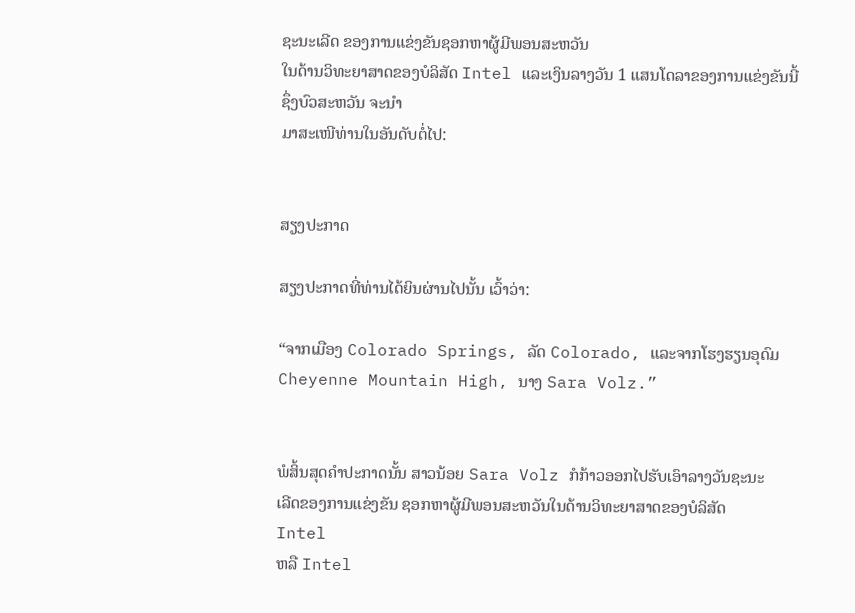ຊະນະເລີດ ຂອງການແຂ່ງຂັນຊອກຫາຜູ້ມີພອນສະຫວັນ
ໃນດ້ານວິທະຍາສາດຂອງບໍລິສັດ Intel ແລະເງິນລາງວັນ 1 ແສນໂດລາຂອງການແຂ່ງຂັນນີ້ ຊຶ່ງບົວສະຫວັນ ຈະນໍາ
ມາສະເໜີທ່ານໃນອັນດັບຕໍ່ໄປ:


ສຽງປະກາດ

ສຽງປະກາດທີ່ທ່ານໄດ້ຍິນຜ່ານໄປນັ້ນ ເວົ້າວ່າ:

“ຈາກເມືອງ Colorado Springs, ລັດ Colorado, ແລະຈາກໂຮງຮຽນອຸດົມ
Cheyenne Mountain High, ນາງ Sara Volz.”


ພໍສິ້ນສຸດຄໍາປະກາດນັ້ນ ສາວນ້ອຍ Sara Volz ກໍກ້າວອອກໄປຮັບເອົາລາງວັນຊະນະ
ເລີດຂອງການແຂ່ງຂັນ ຊອກຫາຜູ້ມີພອນສະຫວັນໃນດ້ານວິທະຍາສາດຂອງບໍລິສັດ
Intel
ຫລື Intel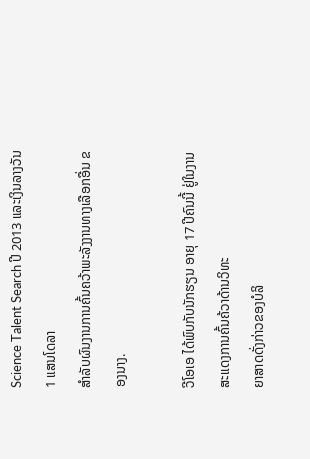Science Talent Search ປີ 2013 ແລະເງິນລາງວັນ 1 ແສນໂດລາ
ສໍາລັບຜົນງານການຄົ້ນຄວ້າພະລັງງານທາງເລືອກອື່ນ ຂອງນາງ.

ວີໂອເອ ໄດ້ພົບກັບນັກຮຽນ ອາຍຸ 17 ປີຄົນນີ້ ຢູ່ໃນງານສະແດງການຄົ້ນຄ້ວາດ້ານວິທະ
ຍາສາດດັ່ງກ່າວຂອງບໍລິ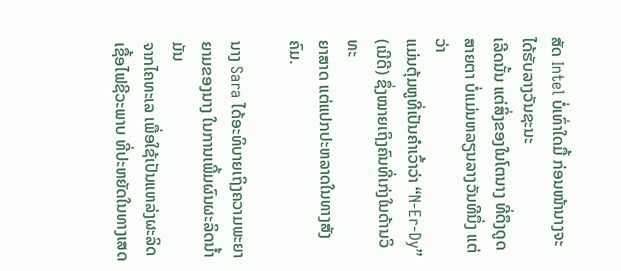ສັດ Intel ບໍ່ເທົ່າໃດມື້ ກ່ອນໜ້ານາງຈະໄດ້ຮັບລາງວັນຊະນະ
ເລີດນັ້ນ ແຕ່ສິ່ງຂອງໃນໂຕນາງ ທີ່ດຶງດູດສາຍຕາ ບໍ່ແມ່ນຫລຽນລາງວັນທີນຶ່ງ ແຕ່ວ່າ
ແມ່ນຕຸ້ມຫູທີ່ເປັນຄໍາເວົ້າວ່າ “N-Er-Dy” (ເນີດີ) ຊຶ່ງໝາຍເຖິງຄົນທີ່ເກ່ງໃນດ້ານວິທະ
ຍາສາດ ແຕ່ແປກປະຫລາດໃນທາງສັງຄົມ.

ນາງ Sara ໄດ້ອະທິບາຍເຖິງຄວາມພະຍາຍາມຂອງນາງ ໃນການເພີ້ມຜົນຜະລິດນໍ້າມັນ
ຈາກໄຄທະເລ ເພື່ອໃຊ້ເປັນແຫລ່ງຜະລິດເຊື້ອໄຟຊີວະພາບ ທີ່ປະຫຍັດໃນທາງເສດ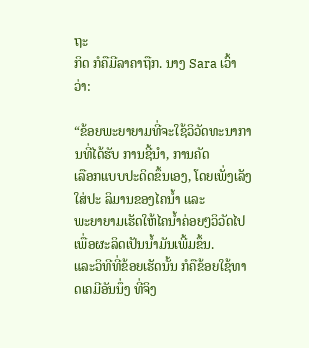ຖະ
ກິດ ກໍຄືມີລາຄາຖືກ. ນາງ Sara ເວົ້າວ່າ:

“ຂ້ອຍພະຍາຍາມທີ່ຈະໃຊ້ວິວັດທະນາການທີ່ໄດ້ຮັບ ການຊີ້ນໍາ, ການຄັດ
ເລືອກແບບປະດິດຂຶ້ນເອງ, ໂດຍເພັ່ງເລັງໃສ່ປະ ລິມານຂອງໄຄນໍ້າ ແລະ
ພະຍາຍາມເຮັດໃຫ້ໄຄນໍ້າຄ່ອຍໆວິວັດໄປ ເພື່ອຜະລິດເປັນນໍ້າມັນເພີ້ມຂຶ້ນ.
ແລະວິທີທີ່ຂ້ອຍເຮັດນັ້ນ ກໍຄືຂ້ອຍໃຊ້ທາດເຄມີອັນນຶ່ງ ທີ່ຈິງ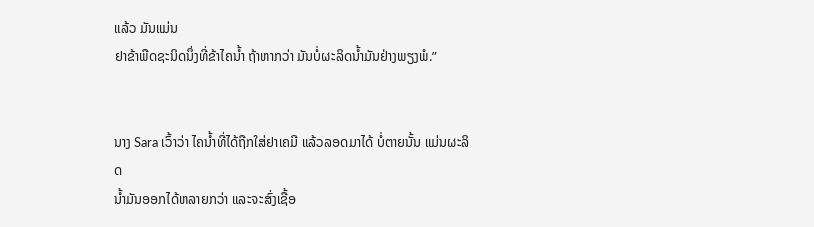ແລ້ວ ມັນແມ່ນ
ຢາຂ້າພືດຊະນິດນຶ່ງທີ່ຂ້າໄຄນໍ້າ ຖ້າຫາກວ່າ ມັນບໍ່ຜະລິດນໍ້າມັນຢ່າງພຽງພໍ.”


ນາງ Sara ເວົ້າວ່າ ໄຄນໍ້າທີ່ໄດ້ຖືກໃສ່ຢາເຄມີ ແລ້ວລອດມາໄດ້ ບໍ່ຕາຍນັ້ນ ແມ່ນຜະລິດ
ນໍ້າມັນອອກໄດ້ຫລາຍກວ່າ ແລະຈະສົ່ງເຊື້ອ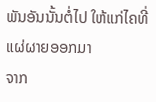ພັນອັນນັ້ນຕໍ່ໄປ ໃຫ້ແກ່ໄຄທີ່ແຜ່ຜາຍອອກມາ
ຈາກ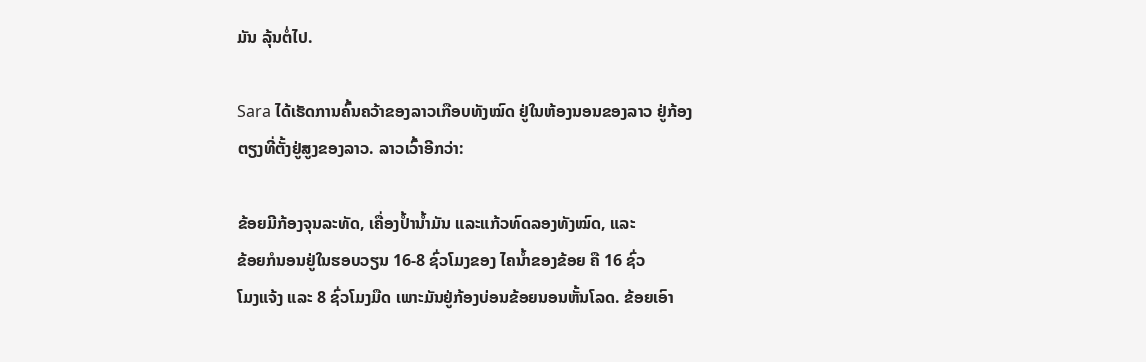ມັນ ລຸ້ນຕໍ່ໄປ.

Sara ໄດ້ເຮັດການຄົ້ນຄວ້າຂອງລາວເກືອບທັງໝົດ ຢູ່ໃນຫ້ອງນອນຂອງລາວ ຢູ່ກ້ອງ
ຕຽງທີ່ຕັ້ງຢູ່ສູງຂອງລາວ. ລາວເວົ້າອີກວ່າ:

ຂ້ອຍມີກ້ອງຈຸນລະທັດ, ເຄື່ອງປໍ້ານໍ້າມັນ ແລະແກ້ວທົດລອງທັງໝົດ, ແລະ
ຂ້ອຍກໍນອນຢູ່ໃນຮອບວຽນ 16-8 ຊົ່ວໂມງຂອງ ໄຄນໍ້າຂອງຂ້ອຍ ຄື 16 ຊົ່ວ
ໂມງແຈ້ງ ແລະ 8 ຊົ່ວໂມງມືດ ເພາະມັນຢູ່ກ້ອງບ່ອນຂ້ອຍນອນຫັ້ນໂລດ. ຂ້ອຍເອົາ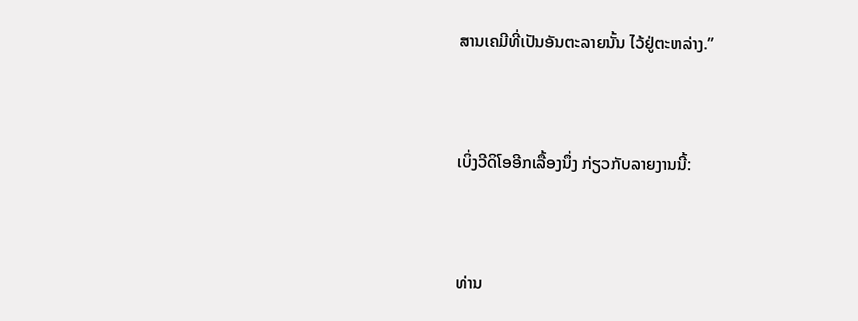ສານເຄມີທີ່ເປັນອັນຕະລາຍນັ້ນ ໄວ້ຢູ່ຕະຫລ່າງ.”


ເບິ່ງວີດິໂອອີກເລື້ອງນຶ່ງ ກ່ຽວກັບລາຍງານນີ້:


ທ່ານ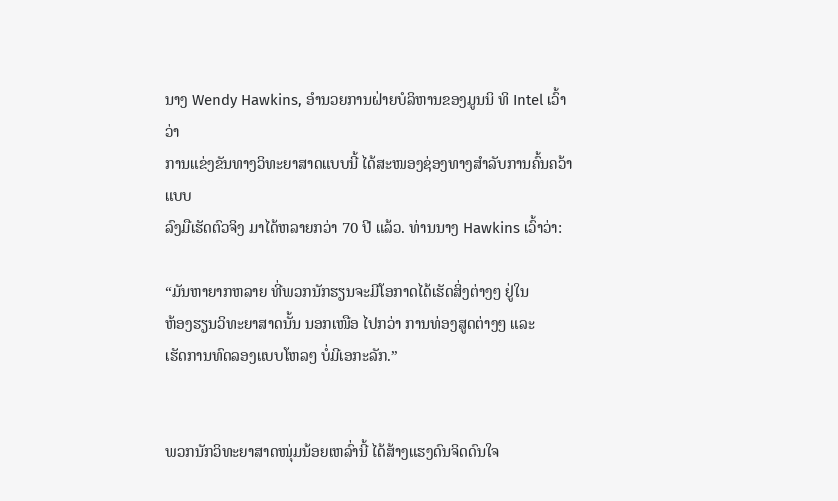ນາງ Wendy Hawkins, ອໍານວຍການຝ່າຍບໍລິຫານຂອງມູນນິ ທິ Intel ເວົ້າວ່າ
ການແຂ່ງຂັນທາງວິທະຍາສາດແບບນີ້ ໄດ້ສະໜອງຊ່ອງທາງສໍາລັບການຄົ້ນຄວ້າແບບ
ລົງມືເຮັດຕົວຈິງ ມາໄດ້ຫລາຍກວ່າ 70 ປີ ແລ້ວ. ທ່ານນາງ Hawkins ເວົ້າວ່າ:

“ມັນຫາຍາກຫລາຍ ທີ່ພວກນັກຮຽນຈະມີໂອກາດໄດ້ເຮັດສິ່ງຕ່າງໆ ຢູ່ໃນ
ຫ້ອງຮຽນວິທະຍາສາດນັ້ນ ນອກເໜືອ ໄປກວ່າ ການທ່ອງສູດຕ່າງໆ ແລະ
ເຮັດການທົດລອງແບບໂຫລໆ ບໍ່ມີເອກະລັກ.”


ພວກນັກວິທະຍາສາດໜຸ່ມນ້ອຍເຫລົ່ານີ້ ໄດ້ສ້າງແຮງດົນຈິດດົນໃຈ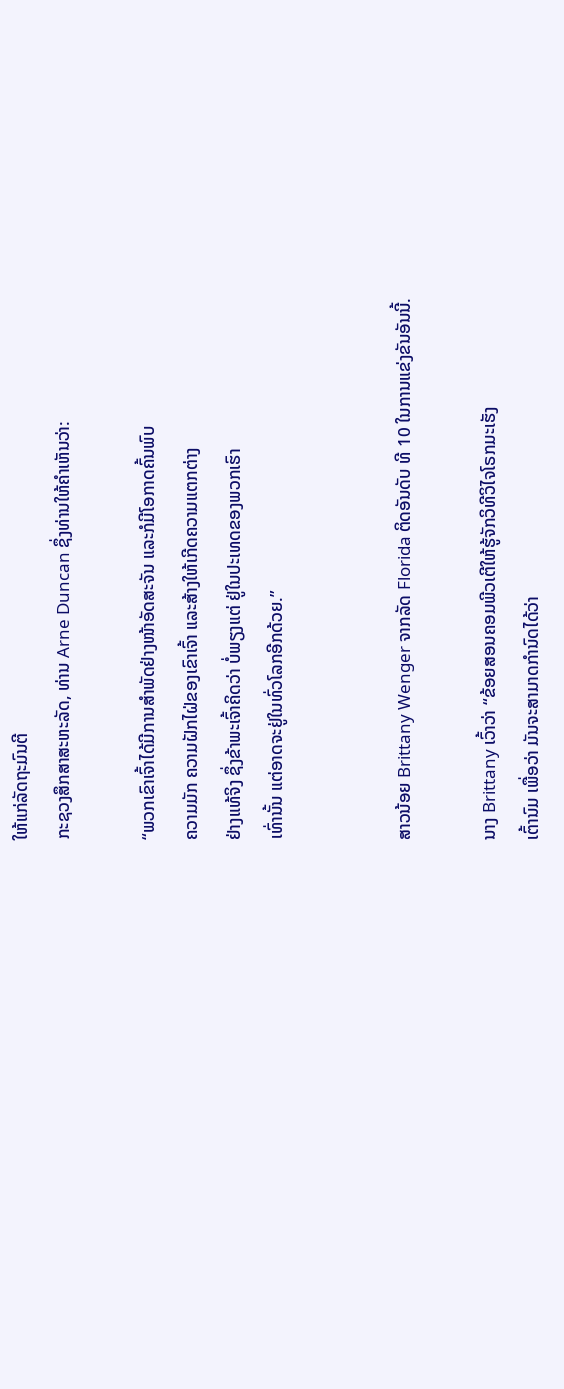ໃຫ້ແກ່ລັດຖະມົນຕີ
ກະຊວງສຶກສາສະຫະລັດ, ທ່ານ Arne Duncan ຊຶ່ງທ່ານໃຫ້ຄໍາເຫັນວ່າ:

“ພວກເຂົາເຈົ້າໄດ້ມີການສໍາພັດຢ່າງໜ້າອັດສະຈັນ ແລະກໍມີໂອກາດຄົ້ນພົບ
ຄວາມມັກ ຄວາມຝັກໄຝ່ຂອງເຂົາເຈົ້າ ແລະສ້າງໃຫ້ເກີດຄວາມແຕກຕ່າງ
ຢ່າງແທ້ຈິງ ຊຶ່ງຂ້າພະເຈົ້າຄິດວ່າ ບໍ່ພຽງແຕ່ ຢູ່ໃນປະເທດຂອງພວກເຮົາ
ເທົ່ານັ້ນ ແຕ່ອາດຈະຢູ່ໃນທົ່ວໂລກອີກດ້ວຍ.”


ສາວນ້ອຍ Brittany Wenger ຈາກລັດ Florida ຕິດອັນດັບ ທີ 10 ໃນການແຂ່ງຂັນອັນນີ້.

ນາງ Brittany ເວົ້າວ່າ “ຂ້ອຍສອນຄອມພີວເຕີໃຫ້ຮູ້ຈັກວິທີວິໄຈໂຣກມະເຮັງ
ເຕົ້ານົມ ເພື່ອວ່າ ມັນຈະສາມາດກໍານົດໄດ້ວ່າ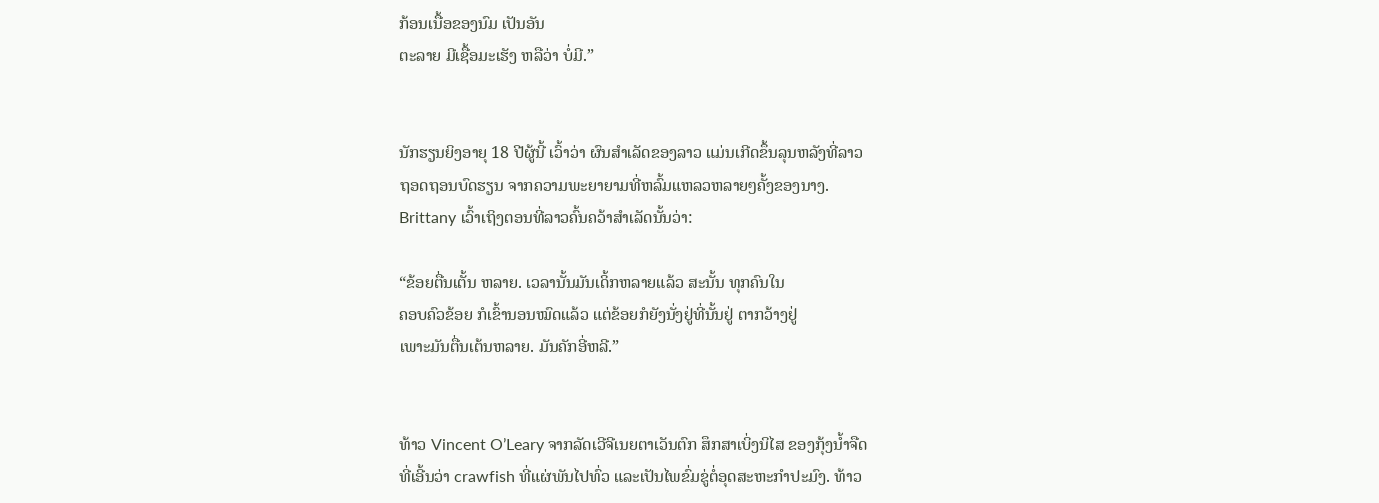ກ້ອນເນື້ອຂອງນົມ ເປັນອັນ
ຕະລາຍ ມີເຊື້ອມະເຮັງ ຫລືວ່າ ບໍ່ມີ.”


ນັກຮຽນຍິງອາຍຸ 18 ປີຜູ້ນີ້ ເວົ້າວ່າ ຜົນສໍາເລັດຂອງລາວ ແມ່ນເກີດຂຶ້ນລຸນຫລັງທີ່ລາວ
ຖອດຖອນບົດຮຽນ ຈາກຄວາມພະຍາຍາມທີ່ຫລົ້ມແຫລວຫລາຍໆຄັ້ງຂອງນາງ.
Brittany ເວົ້າເຖິງຕອນທີ່ລາວຄົ້ນຄວ້າສໍາເລັດນັ້ນວ່າ:

“ຂ້ອຍຕື່ນເຕັ້ນ ຫລາຍ. ເວລານັ້ນມັນເດິ້ກຫລາຍແລ້ວ ສະນັ້ນ ທຸກຄົນໃນ
ຄອບຄົວຂ້ອຍ ກໍເຂົ້ານອນໝົດແລ້ວ ແຕ່ຂ້ອຍກໍຍັງນັ່ງຢູ່ທີ່ນັ້ນຢູ່ ຕາກວ້າງຢູ່
ເພາະມັນຕື່ນເຕ້ນຫລາຍ. ມັນຄັກອີ່ຫລີ.”


ທ້າວ Vincent O’Leary ຈາກລັດເວີຈີເນຍຕາເວັນຕົກ ສຶກສາເບິ່ງນິໄສ ຂອງກຸ້ງນໍ້າຈືດ
ທີ່ເອີ້ນວ່າ crawfish ທີ່ແຜ່ພັນໄປທົ່ວ ແລະເປັນໄພຂົ່ມຂູ່ຕໍ່ອຸດສະຫະກໍາປະມົງ. ທ້າວ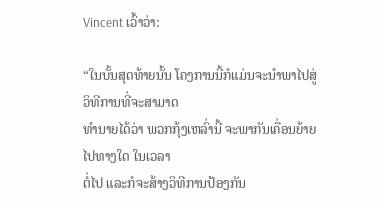Vincent ເວົ້າວ່າ:

“ໃນບັ້ນສຸດທ້າຍນັ້ນ ໂຄງການນີ້ກໍແມ່ນຈະນໍາພາໄປສູ່ວິທີການທີ່ຈະສາມາດ
ທໍານາຍໄດ້ວ່າ ພວກກຸ້ງເຫລົ່ານີ້ ຈະພາກັນເຄື່ອນຍ້າຍໄປທາງໃດ ໃນເວລາ
ຕໍ່ໄປ ແລະກໍຈະສ້າງວິທີການປ້ອງກັນ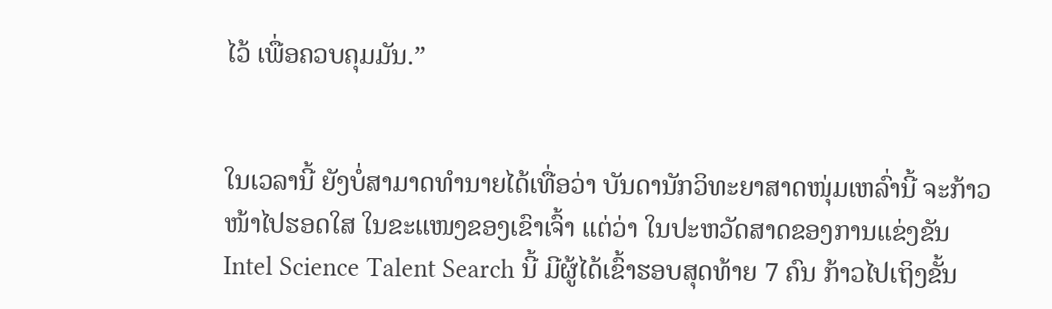ໄວ້ ເພື່ອຄວບຄຸມມັນ.”


ໃນເວລານີ້ ຍັງບໍ່ສາມາດທໍານາຍໄດ້ເທື່ອວ່າ ບັນດານັກວິທະຍາສາດໜຸ່ມເຫລົ່ານີ້ ຈະກ້າວ
ໜ້າໄປຮອດໃສ ໃນຂະແໜງຂອງເຂົາເຈົ້າ ແຕ່ວ່າ ໃນປະຫວັດສາດຂອງການແຂ່ງຂັນ
Intel Science Talent Search ນີ້ ມີຜູ້ໄດ້ເຂົ້າຮອບສຸດທ້າຍ 7 ຄົນ ກ້າວໄປເຖິງຂັ້ນ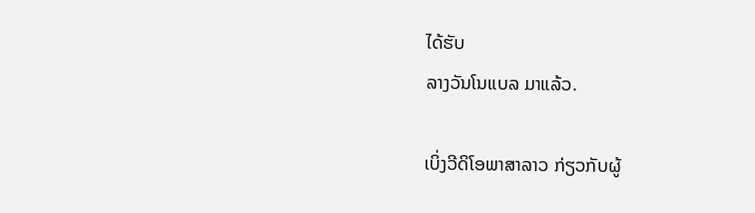ໄດ້ຮັບ
ລາງວັນໂນແບລ ມາແລ້ວ.

ເບິ່ງວີດິໂອພາສາລາວ ກ່ຽວກັບຜູ້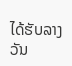ໄດ້ຮັບລາງວັນ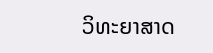ວິທະຍາສາດ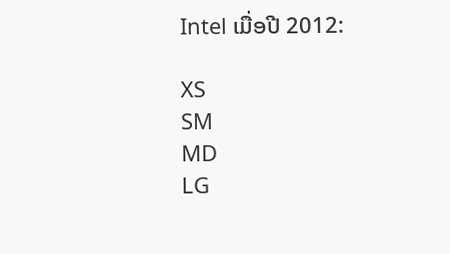Intel ເມື່ອປີ 2012:

XS
SM
MD
LG